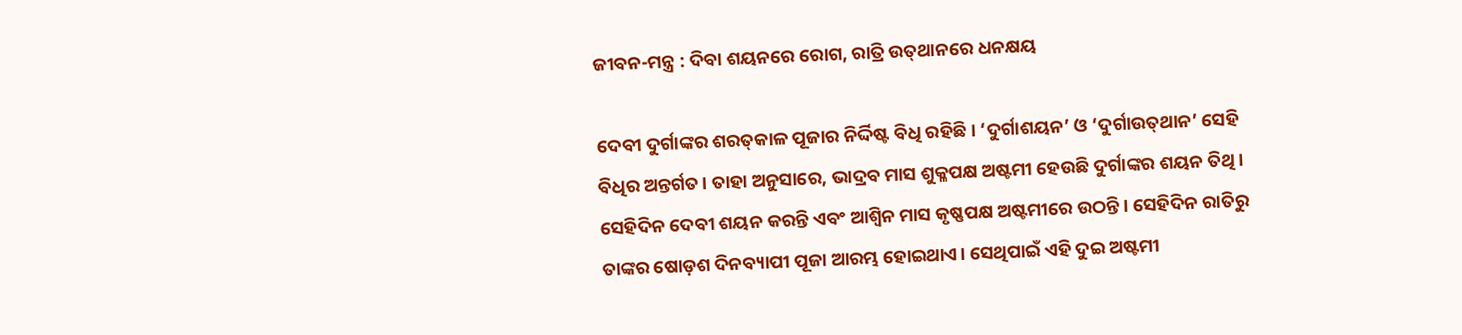ଜୀବନ-ମନ୍ତ୍ର : ଦିବା ଶୟନରେ ରୋଗ, ରାତ୍ରି ଉତ୍‌ଥାନରେ ଧନକ୍ଷୟ

ଦେବୀ ଦୁର୍ଗାଙ୍କର ଶରତ୍‌କାଳ ପୂଜାର ନିର୍ଦ୍ଦିଷ୍ଟ ବିଧି ରହିଛି। ‘ଦୁର୍ଗାଶୟନ’ ଓ ‘ଦୁର୍ଗାଉତ୍‌ଥାନ’ ସେହି ବିଧିର ଅନ୍ତର୍ଗତ। ତାହା ଅନୁସାରେ, ଭାଦ୍ରବ ମାସ ଶୁକ୍ଳପକ୍ଷ ଅଷ୍ଟମୀ ହେଉଛି ଦୁର୍ଗାଙ୍କର ଶୟନ ତିଥି। ସେହିଦିନ ଦେବୀ ଶୟନ କରନ୍ତି ଏବଂ ଆଶ୍ୱିନ ମାସ କୃଷ୍ଣପକ୍ଷ ଅଷ୍ଟମୀରେ ଉଠନ୍ତି। ସେହିଦିନ ରାତିରୁ ତାଙ୍କର ଷୋଡ଼ଶ ଦିନବ୍ୟାପୀ ପୂଜା ଆରମ୍ଭ ହୋଇଥାଏ। ସେଥିପାଇଁ ଏହି ଦୁଇ ଅଷ୍ଟମୀ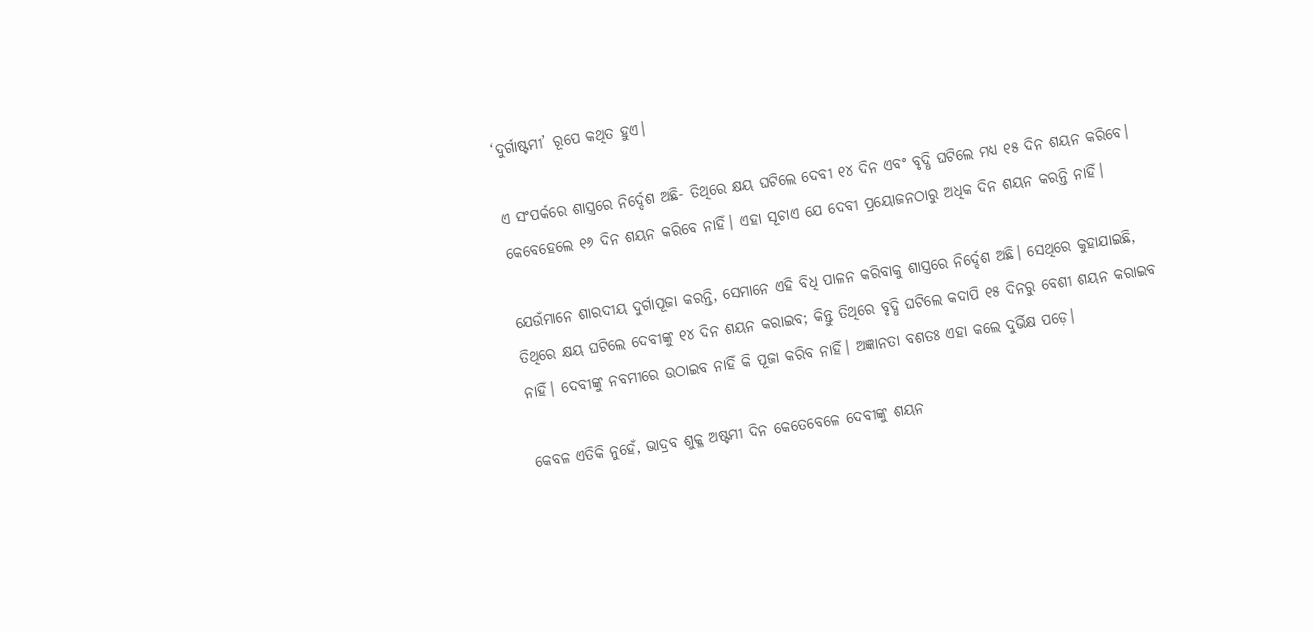‘ଦୁର୍ଗାଷ୍ଟମୀ’ ରୂପେ କଥିତ ହୁଏ।

ଏ ସଂପର୍କରେ ଶାସ୍ତ୍ରରେ ନିର୍ଦ୍ଦେଶ ଅଛି- ତିଥିରେ କ୍ଷୟ ଘଟିଲେ ଦେବୀ ୧୪ ଦିନ ଏବଂ ବୃଦ୍ଧି ଘଟିଲେ ମଧ୍ୟ ୧୫ ଦିନ ଶୟନ କରିବେ। କେବେହେଲେ ୧୬ ଦିନ ଶୟନ କରିବେ ନାହିଁ। ଏହା ସୂଚାଏ ଯେ ଦେବୀ ପ୍ରୟୋଜନଠାରୁ ଅଧିକ ଦିନ ଶୟନ କରନ୍ତି ନାହିଁ।

ଯେଉଁମାନେ ଶାରଦୀୟ ଦୁର୍ଗାପୂଜା କରନ୍ତି, ସେମାନେ ଏହି ବିଧି ପାଳନ କରିବାକୁ ଶାସ୍ତ୍ରରେ ନିର୍ଦ୍ଦେଶ ଅଛି। ସେଥିରେ କୁହାଯାଇଛି, ତିଥିରେ କ୍ଷୟ ଘଟିଲେ ଦେବୀଙ୍କୁ ୧୪ ଦିନ ଶୟନ କରାଇବ; କିନ୍ତୁ ତିଥିରେ ବୃଦ୍ଧି ଘଟିଲେ କଦାପି ୧୫ ଦିନରୁ ବେଶୀ ଶୟନ କରାଇବ ନାହିଁ। ଦେବୀଙ୍କୁ ନବମୀରେ ଉଠାଇବ ନାହିଁ କି ପୂଜା କରିବ ନାହିଁ। ଅଜ୍ଞାନତା ବଶତଃ ଏହା କଲେ ଦୁର୍ଭିକ୍ଷ ପଡ଼େ।

କେବଳ ଏତିକି ନୁହେଁ, ଭାଦ୍ରବ ଶୁକ୍ଳ ଅଷ୍ଟମୀ ଦିନ କେତେବେଳେ ଦେବୀଙ୍କୁ ଶୟନ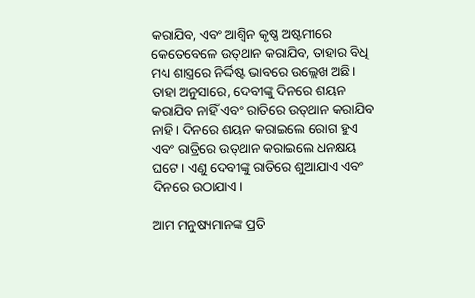କରାଯିବ, ଏବଂ ଆଶ୍ୱିନ କୃଷ୍ଣ ଅଷ୍ଟମୀରେ କେତେବେଳେ ଉତ୍‌ଥାନ କରାଯିବ, ତାହାର ବିଧି ମଧ୍ୟ ଶାସ୍ତ୍ରରେ ନିର୍ଦ୍ଦିଷ୍ଟ ଭାବରେ ଉଲ୍ଲେଖ ଅଛି। ତାହା ଅନୁସାରେ, ଦେବୀଙ୍କୁ ଦିନରେ ଶୟନ କରାଯିବ ନାହିଁ ଏବଂ ରାତିରେ ଉତ୍‌ଥାନ କରାଯିବ ନାହି। ଦିନରେ ଶୟନ କରାଇଲେ ରୋଗ ହୁଏ ଏବଂ ରାତ୍ରିରେ ଉତ୍‌ଥାନ କରାଇଲେ ଧନକ୍ଷୟ ଘଟେ। ଏଣୁ ଦେବୀଙ୍କୁ ରାତିରେ ଶୁଆଯାଏ ଏବଂ ଦିନରେ ଉଠାଯାଏ।

ଆମ ମନୁଷ୍ୟମାନଙ୍କ ପ୍ରତି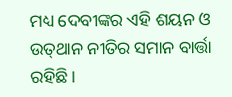ମଧ୍ୟ ଦେବୀଙ୍କର ଏହି ଶୟନ ଓ ଉତ୍‌ଥାନ ନୀତିର ସମାନ ବାର୍ତ୍ତା ରହିଛି।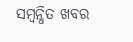ସମ୍ବନ୍ଧିତ ଖବର